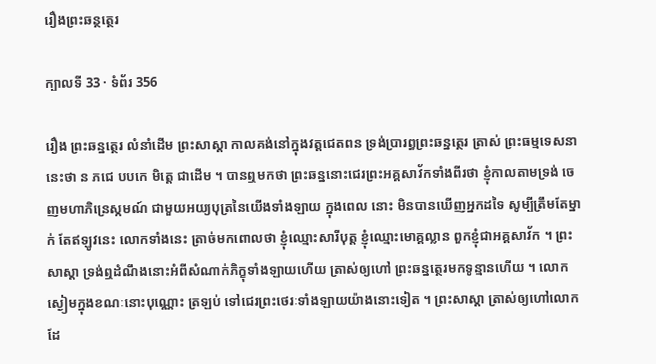រឿងព្រះឆន្ថត្ថេរ

ក្បាលទី 33 · ទំព័រ 356

រឿង ព្រះឆន្នត្ថេរ លំនាំដើម ព្រះសាស្តា កាលគង់នៅក្នុងវត្តជេតពន ទ្រង់ប្រារព្ធព្រះឆន្នត្ថេរ ត្រាស់ ព្រះធម្មទេសនានេះថា ន ភជេ បបកេ មិត្តេ ជាដើម ។ បានឮមកថា ព្រះឆន្ននោះជេរព្រះអគ្គសាវ័កទាំងពីរថា ខ្ញុំកាលតាមទ្រង់ ចេញមហាភិន្រេស្កមណ៍ ជាមួយអយ្យបុត្រនៃយើងទាំងឡាយ ក្នុងពេល នោះ មិនបានឃើញអ្នកដទៃ សូម្បីត្រឹមតែម្នាក់ តែឥឡូវនេះ លោកទាំងនេះ ត្រាច់មកពោលថា ខ្ញុំឈ្មោះសារីបុត្ត ខ្ញុំឈ្មោះមោគ្គល្លាន ពួកខ្ញុំជាអគ្គសាវ័ក ។ ព្រះសាស្តា ទ្រង់ឮដំណឹងនោះអំពីសំណាក់ភិក្ខុទាំងឡាយហើយ ត្រាស់ឲ្យហៅ ព្រះឆន្នត្ថេរមកទូន្មានហើយ ។ លោកស្ងៀមក្នុងខណៈនោះបុណ្ណោះ ត្រឡប់ ទៅជេរព្រះថេរៈទាំងឡាយយ៉ាងនោះទៀត ។ ព្រះសាស្តា ត្រាស់ឲ្យហៅលោក ដែ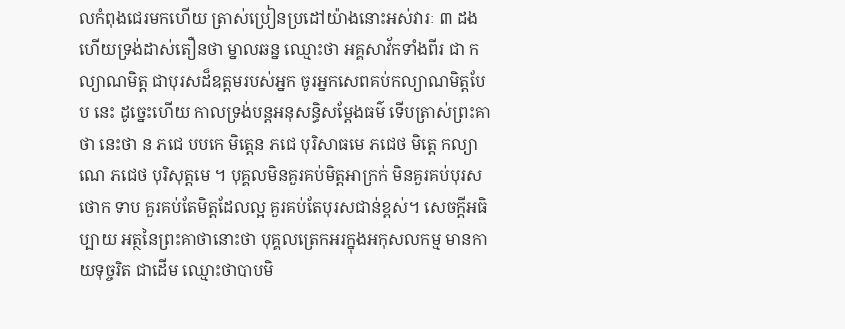លកំពុងជេរមកហើយ ត្រាស់ប្រៀនប្រដៅយ៉ាងនោះអស់វារៈ ៣ ដង ហើយទ្រង់ដាស់តឿនថា ម្នាលឆន្ន ឈ្មោះថា អគ្គសាវ័កទាំងពីរ ជា កល្យាណមិត្ត ជាបុរសដ៏ឧត្តមរបស់អ្នក ចូរអ្នកសេពគប់កល្យាណមិត្តបែប នេះ ដូច្នេះហើយ កាលទ្រង់បន្តអនុសន្ធិសម្តែងធម៌ ទើបត្រាស់ព្រះគាថា នេះថា ន ភជេ បបកេ មិត្តេន ភជេ បុរិសាធមេ ភជេថ មិត្តេ កល្យាណេ ភជេថ បុរិសុត្តមេ ។ បុគ្គលមិនគួរគប់មិត្តអាក្រក់ មិនគួរគប់បុរសថោក ទាប គួរគប់តែមិត្តដែលល្អ គួរគប់តែបុរសជាន់ខ្ពស់។ សេចក្តីអធិប្បាយ អត្ថនៃព្រះគាថានោះថា បុគ្គលត្រេកអរក្នុងអកុសលកម្ម មានកាយទុច្ចរិត ជាដើម ឈ្មោះថាបាបមិ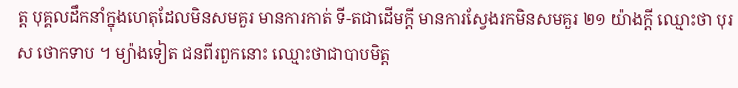ត្ត បុគ្គលដឹកនាំក្នុងហេតុដែលមិនសមគួរ មានការកាត់ ទី-តជាដើមក្តី មានការស្វែងរកមិនសមគួរ ២១ យ៉ាងក្តី ឈ្មោះថា បុរស ថោកទាប ។ ម្យ៉ាងទៀត ជនពីរពួកនោះ ឈ្មោះថាជាបាបមិត្ត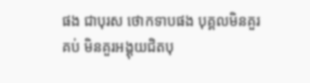ផង ជាបុរស ថោកទាបផង បុគ្គលមិនគួរគប់ មិនគួរអង្គុយជិតបុ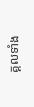គ្គលទាំង